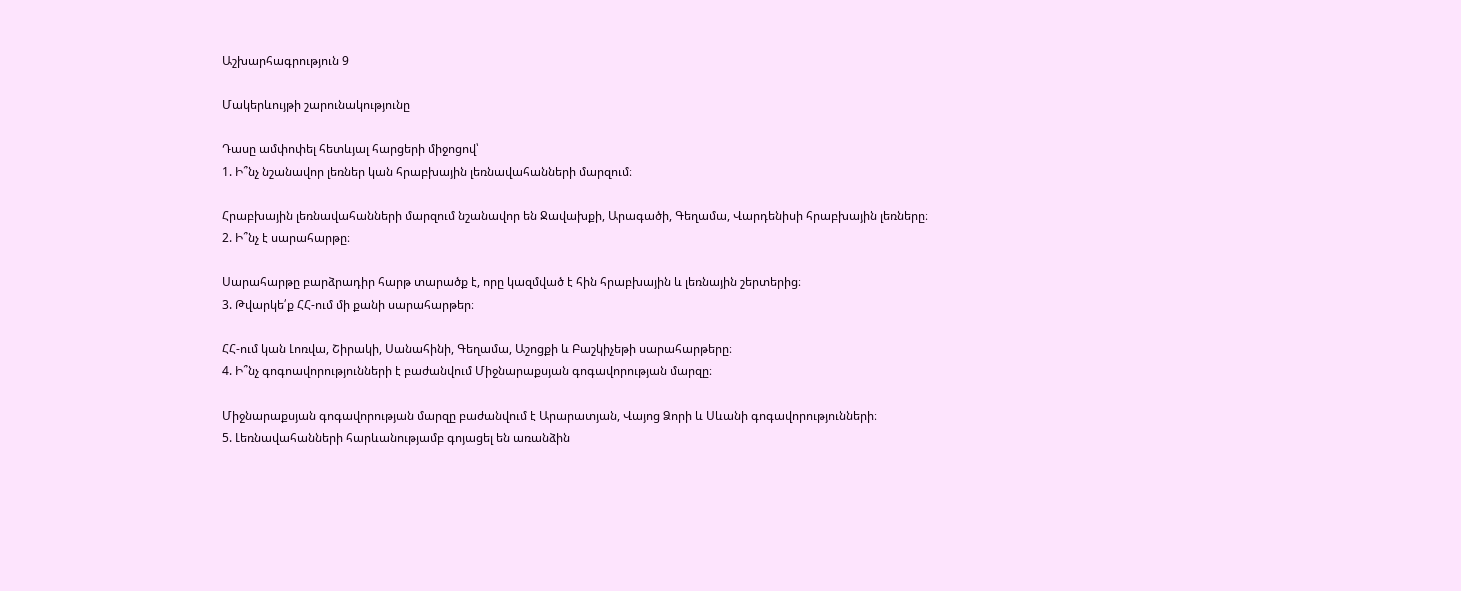Աշխարհագրություն 9

Մակերևույթի շարունակությունը

Դասը ամփոփել հետևյալ հարցերի միջոցով՝
1. Ի՞նչ նշանավոր լեռներ կան հրաբխային լեռնավահանների մարզում։

Հրաբխային լեռնավահանների մարզում նշանավոր են Ջավախքի, Արագածի, Գեղամա, Վարդենիսի հրաբխային լեռները։
2. Ի՞նչ է սարահարթը։

Սարահարթը բարձրադիր հարթ տարածք է, որը կազմված է հին հրաբխային և լեռնային շերտերից։
3. Թվարկե՛ք ՀՀ-ում մի քանի սարահարթեր։

ՀՀ-ում կան Լոռվա, Շիրակի, Սանահինի, Գեղամա, Աշոցքի և Բաշկիչեթի սարահարթերը։
4. Ի՞նչ գոգոավորությունների է բաժանվում Միջնարաքսյան գոգավորության մարզը։

Միջնարաքսյան գոգավորության մարզը բաժանվում է Արարատյան, Վայոց Ձորի և Սևանի գոգավորությունների։
5. Լեռնավահանների հարևանությամբ գոյացել են առանձին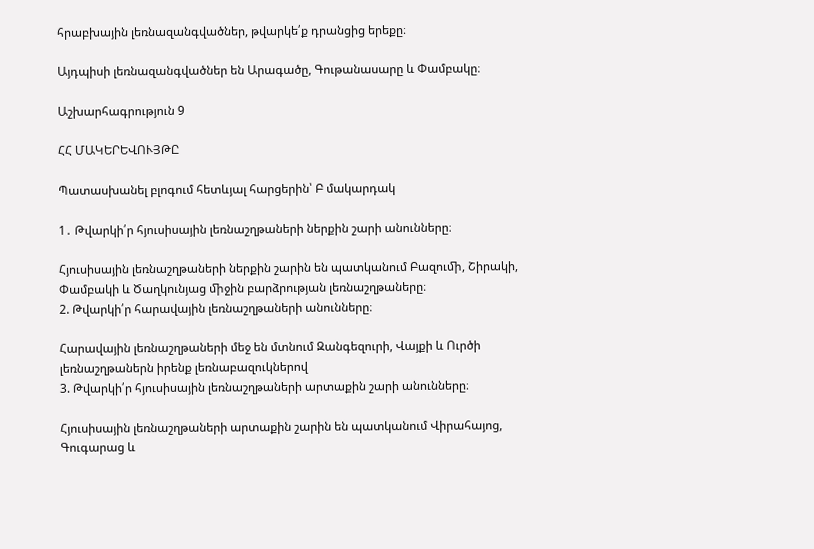հրաբխային լեռնազանգվածներ, թվարկե՛ք դրանցից երեքը։

Այդպիսի լեռնազանգվածներ են Արագածը, Գութանասարը և Փամբակը։

Աշխարհագրություն 9

ՀՀ ՄԱԿԵՐԵՎՈՒՅԹԸ

Պատասխանել բլոգում հետևյալ հարցերին՝ Բ մակարդակ

1․ Թվարկի՛ր հյուսիսային լեռնաշղթաների ներքին շարի անունները։

Հյուսիսային լեռնաշղթաների ներքին շարին են պատկանում Բազուﬕ, Շիրակի, Փամբակի և Ծաղկունյաց ﬕջին բարձրության լեռնաշղթաները։
2. Թվարկի՛ր հարավային լեռնաշղթաների անունները։

Հարավային լեռնաշղթաների մեջ են մտնում Զանգեզուրի, Վայքի և Ուրծի լեռնաշղթաներն իրենք լեռնաբազուկներով
3. Թվարկի՛ր հյուսիսային լեռնաշղթաների արտաքին շարի անունները։

Հյուսիսային լեռնաշղթաների արտաքին շարին են պատկանում Վիրահայոց, Գուգարաց և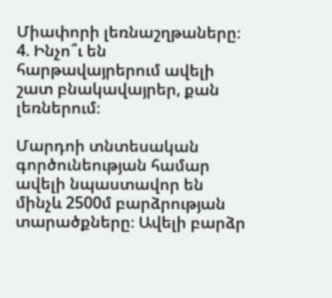Միափորի լեռնաշղթաները։
4. Ինչո՞ւ են հարթավայրերում ավելի շատ բնակավայրեր, քան լեռներում։

Մարդոի տնտեսական գործունեության համար ավելի նպաստավոր են մինչև 2500մ բարձրության տարածքները։ Ավելի բարձր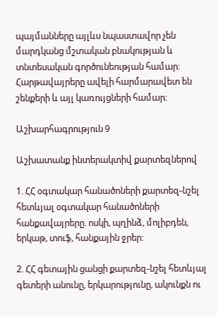պայմանները այլևս նպաստավոր չեն մարդկանց մշտական բնակության և տնտեսական գործունեության համար։ Հարթավայրերը ավելի հարմարավետ են շենքերի և այլ կառույցների համար։

Աշխարհագրություն 9

Աշխատանք ինտերակտիվ քարտեզներով

1. ՀՀ օգտակար հանածոների քարտեզ-նշել հետևյալ օգտակար հանածոների հանքավայրերը. ոսկի, պղինձ, մոլիբդեն, երկաթ, տուֆ, հանքային ջրեր:

2. ՀՀ գետային ցանցի քարտեզ-նշել հետևյալ գետերի անունը, երկարությունը, ակունքն ու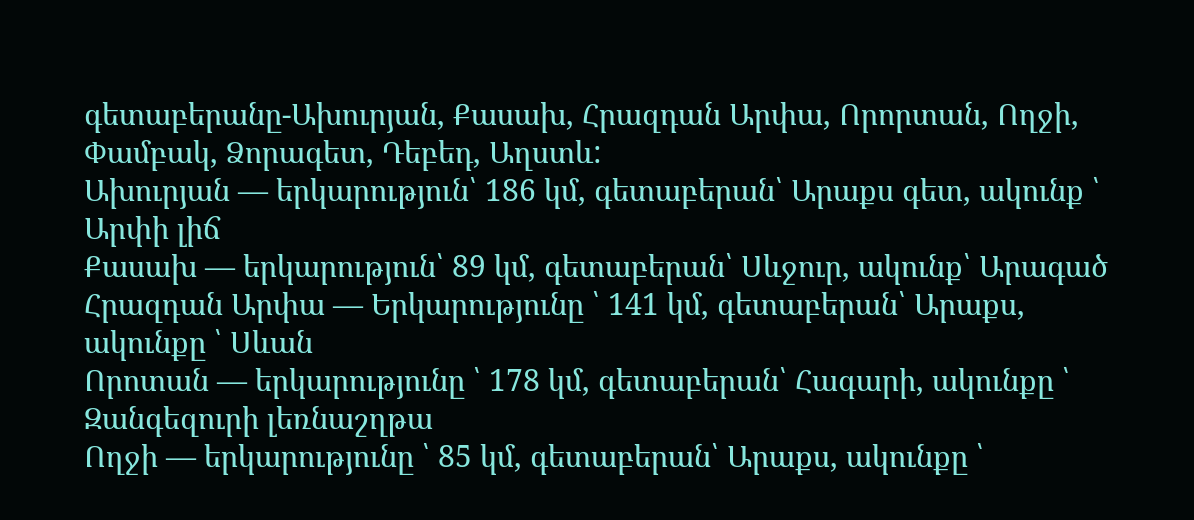գետաբերանը-Ախուրյան, Քասախ, Հրազդան Արփա, Որորտան, Ողջի, Փամբակ, Ձորագետ, Դեբեդ, Աղստև:
Ախուրյան — երկարություն՝ 186 կմ, գետաբերան՝ Արաքս գետ, ակունք ՝ Արփի լիճ
Քասախ — երկարություն՝ 89 կմ, գետաբերան՝ Սևջուր, ակունք՝ Արագած
Հրազդան Արփա — Երկարությունը ՝ 141 կմ, գետաբերան՝ Արաքս, ակունքը ՝ Սևան
Որոտան — երկարությունը ՝ 178 կմ, գետաբերան՝ Հագարի, ակունքը ՝ Զանգեզուրի լեռնաշղթա
Ողջի — երկարությունը ՝ 85 կմ, գետաբերան՝ Արաքս, ակունքը ՝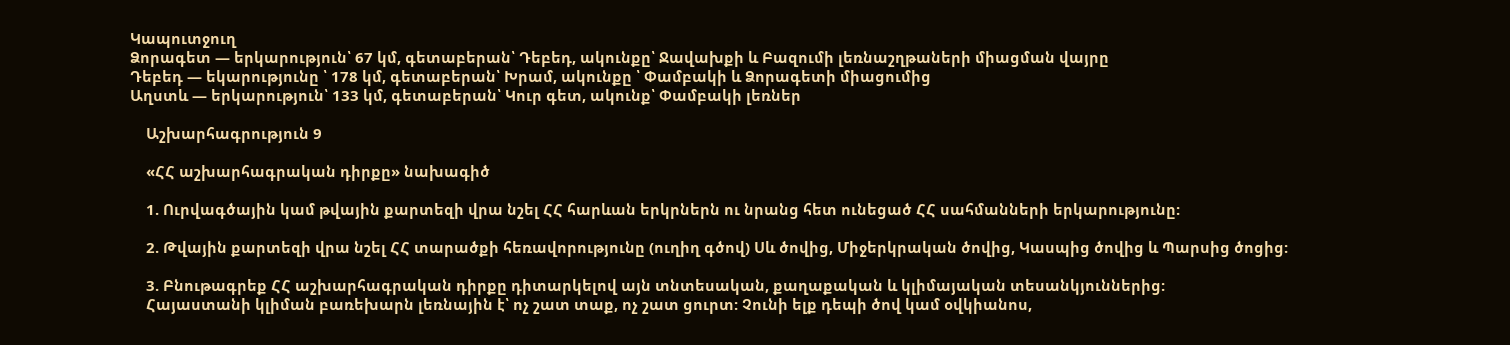Կապուտջուղ
Ձորագետ — երկարություն՝ 67 կմ, գետաբերան՝ Դեբեդ, ակունքը՝ Ջավախքի և Բազումի լեռնաշղթաների միացման վայրը
Դեբեդ — եկարությունը ՝ 178 կմ, գետաբերան՝ Խրամ, ակունքը ՝ Փամբակի և Ձորագետի միացումից
Աղստև — երկարություն՝ 133 կմ, գետաբերան՝ Կուր գետ, ակունք՝ Փամբակի լեռներ

    Աշխարհագրություն 9

    «ՀՀ աշխարհագրական դիրքը» նախագիծ

    1. Ուրվագծային կամ թվային քարտեզի վրա նշել ՀՀ հարևան երկրներն ու նրանց հետ ունեցած ՀՀ սահմանների երկարությունը:

    2. Թվային քարտեզի վրա նշել ՀՀ տարածքի հեռավորությունը (ուղիղ գծով) Սև ծովից, Միջերկրական ծովից, Կասպից ծովից և Պարսից ծոցից:

    3. Բնութագրեք ՀՀ աշխարհագրական դիրքը դիտարկելով այն տնտեսական, քաղաքական և կլիմայական տեսանկյուններից:
    Հայաստանի կլիման բառեխարն լեռնային է՝ ոչ շատ տաք, ոչ շատ ցուրտ: Չունի ելք դեպի ծով կամ օվկիանոս,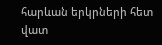հարևան երկրների հետ վատ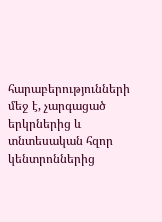հարաբերությունների մեջ է, չարգացած երկրներից և տնտեսական հզոր կենտրոններից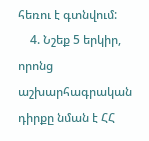հեռու է գտնվում:
    4. Նշեք 5 երկիր, որոնց աշխարհագրական դիրքը նման է ՀՀ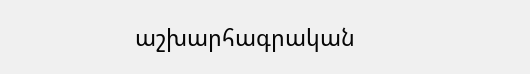աշխարհագրական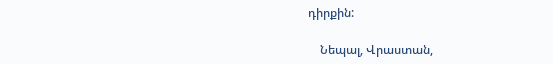դիրքին:

    Նեպալ, Վրաստան,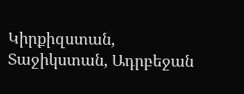Կիրքիզստան, Տաջիկստան, Ադրբեջան